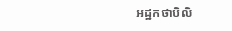អដ្ឋកថាបិលិ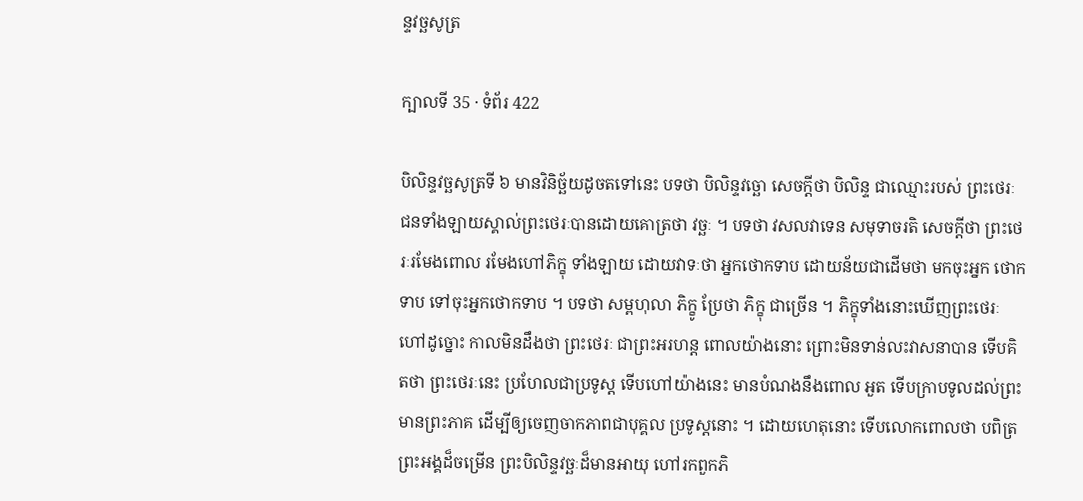ន្ទវច្ឆសូត្រ

ក្បាលទី 35 · ទំព័រ 422

បិលិន្ទវច្ឆសូត្រទី ៦ មានវិនិច្ឆ័យដូចតទៅនេះ បទថា បិលិន្ទវច្ឆោ សេចក្តីថា បិលិន្ទ ជាឈ្មោះរបស់ ព្រះថេរៈ ជនទាំងឡាយស្គាល់ព្រះថេរៈបានដោយគោត្រថា វច្ឆៈ ។ បទថា វសលវាទេន សមុទាចរតិ សេចក្តីថា ព្រះថេរៈរមែងពោល រមែងហៅភិក្ខុ ទាំងឡាយ ដោយវាទៈថា អ្នកថោកទាប ដោយន័យជាដើមថា មកចុះអ្នក ថោកទាប ទៅចុះអ្នកថោកទាប ។ បទថា សម្ពហុលា ភិក្ខូ ប្រែថា ភិក្ខុ ជាច្រើន ។ ភិក្ខុទាំងនោះឃើញព្រះថេរៈហៅដូច្នោះ កាលមិនដឹងថា ព្រះថេរៈ ជាព្រះអរហន្ត ពោលយ៉ាងនោះ ព្រោះមិនទាន់លះវាសនាបាន ទើបគិតថា ព្រះថេរៈនេះ ប្រហែលជាប្រទូស្ត ទើបហៅយ៉ាងនេះ មានបំណងនឹងពោល អួត ទើបក្រាបទូលដល់ព្រះមានព្រះភាគ ដើម្បីឲ្យចេញចាកភាពជាបុគ្គល ប្រទូស្តនោះ ។ ដោយហេតុនោះ ទើបលោកពោលថា បពិត្រព្រះអង្គដ៏ចម្រើន ព្រះបិលិន្ទវច្ឆៈដ៏មានអាយុ ហៅរកពួកភិ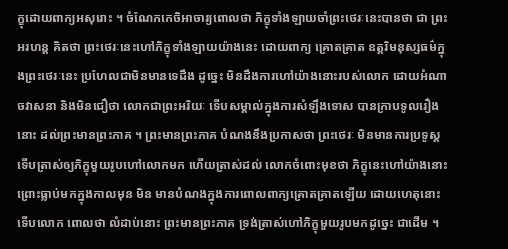ក្ខុដោយពាក្យអសុរោះ ។ ចំណែកកេចិអាចារ្យពោលថា ភិក្ខុទាំងឡាយចាំព្រះថេរៈនេះបានថា ជា ព្រះអរហន្ត គិតថា ព្រះថេរៈនេះហៅភិក្ខុទាំងឡាយយ៉ាងនេះ ដោយពាក្យ គ្រោតគ្រាត ឧត្តរិមនុស្សធម៌ក្នុងព្រះថេរៈនេះ ប្រហែលជាមិនមានទេដឹង ដូច្នេះ មិនដឹងការហៅយ៉ាងនោះរបស់លោក ដោយអំណាចវាសនា និងមិនជឿថា លោកជាព្រះអរិយៈ ទើបសម្គាល់ក្នុងការសំឡឹងទោស បានក្រាបទូលរឿងនោះ ដល់ព្រះមានព្រះភាគ ។ ព្រះមានព្រះភាគ បំណងនឹងប្រកាសថា ព្រះថេរៈ មិនមានការប្រទូស្ត ទើបត្រាស់ឲ្យភិក្ខុមួយរូបហៅលោកមក ហើយត្រាស់ដល់ លោកចំពោះមុខថា ភិក្ខុនេះហៅយ៉ាងនោះ ព្រោះធ្លាប់មកក្នុងកាលមុន មិន មានបំណងក្នុងការពោលពាក្យគ្រោតគ្រាតឡើយ ដោយហេតុនោះ ទើបលោក ពោលថា លំដាប់នោះ ព្រះមានព្រះភាគ ទ្រង់ត្រាស់ហៅភិក្ខុមួយរូបមកដូច្នេះ ជាដើម ។